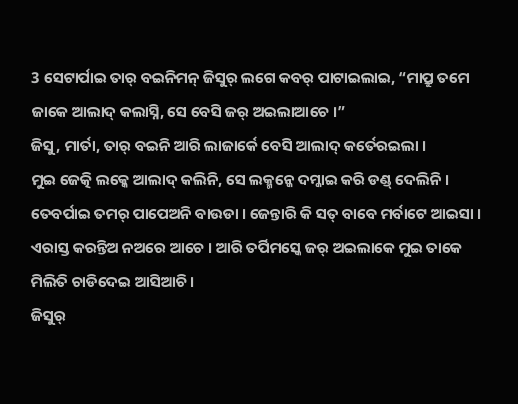3 ସେଟାର୍ପାଇ ତାର୍ ବଇନିମନ୍ ଜିସୁର୍ ଲଗେ କବର୍ ପାଟାଇଲାଇ, “ମାପ୍ରୁ ତମେ ଜାକେ ଆଲାଦ୍ କଲାସ୍ନି, ସେ ବେସି ଜର୍ ଅଇଲାଆଚେ ।”
ଜିସୁ, ମାର୍ତା, ତାର୍ ବଇନି ଆରି ଲାଜାର୍କେ ବେସି ଆଲାଦ୍ କର୍ତେରଇଲା ।
ମୁଇ ଜେତ୍କି ଲକ୍କେ ଆଲାଦ୍ କଲିନି, ସେ ଲକ୍ମନ୍କେ ଦମ୍କାଇ କରି ଡଣ୍ଡ୍ ଦେଲିନି । ତେବର୍ପାଇ ତମର୍ ପାପେଅନି ବାଉଡା । ଜେନ୍ତାରି କି ସତ୍ ବାବେ ମର୍ବାଟେ ଆଇସା ।
ଏରାସ୍ତ କରନ୍ତିଅ ନଅରେ ଆଚେ । ଆରି ତର୍ପିମସ୍କେ ଜର୍ ଅଇଲାକେ ମୁଇ ତାକେ ମିଲିତି ଚାଡିଦେଇ ଆସିଆଚି ।
ଜିସୁର୍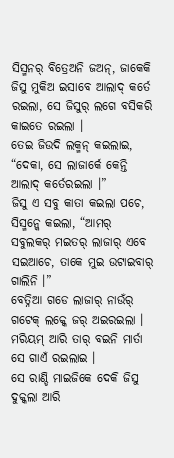ସିସ୍ମନର୍ ବିତ୍ରେଅନି ଜଅନ୍, ଜାକେକି ଜିସୁ ମୁକିଅ ଇସାବେ ଆଲାଦ୍ କର୍ତେ ରଇଲା, ସେ ଜିସୁର୍ ଲଗେ ବସିକରି କାଇତେ ରଇଲା ।
ତେଇ ଜିଉଦି ଲକ୍ମନ୍ କଇଲାଇ, “ଦେକା, ସେ ଲାଜାର୍କେ କେନ୍ତି ଆଲାଦ୍ କର୍ତେରଇଲା ।”
ଜିସୁ ଏ ସବୁ କାତା କଇଲା ପଚେ, ସିସ୍ମନ୍କେ କଇଲା, “ଆମର୍ ସବୁଲକର୍ ମଇତର୍ ଲାଜାର୍ ଏବେ ସଇଆଚେ, ତାକେ ମୁଇ ଉଟାଇବାର୍ ଗାଲିନି ।”
ବେତ୍ନିଆ ଗଡେ ଲାଜାର୍ ନାଉଁର୍ ଗଟେକ୍ ଲକ୍କେ ଜର୍ ଅଇରଇଲା । ମରିୟମ୍ ଆରି ତାର୍ ବଇନି ମାର୍ତା ସେ ଗାଏଁ ରଇଲାଇ ।
ସେ ରାଣ୍ଡି ମାଇଜିକେ ଦେକି ଜିସୁ ଦୁକ୍କଲା ଆରି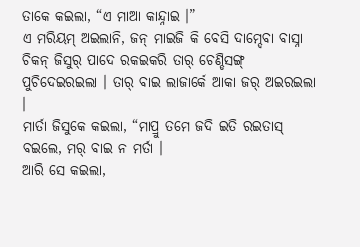ତାକେ କଇଲା, “ଏ ମାଆ କାନ୍ଦ୍ନାଇ ।”
ଏ ମରିୟମ୍ ଅଇଲାନି, ଜନ୍ ମାଇଜି କି ବେସି ଦାମ୍ଦେବା ବାସ୍ନା ଚିକନ୍ ଜିସୁର୍ ପାଦେ ରକଇକରି ତାର୍ ଚେଣ୍ଡିସଙ୍ଗ୍ ପୁଚିଦେଇରଇଲା । ତାର୍ ବାଇ ଲାଜାର୍କେ ଆକା ଜର୍ ଅଇରଇଲା ।
ମାର୍ତା ଜିସୁକେ କଇଲା, “ମାପ୍ରୁ ତମେ ଜଦି ଇତି ରଇତାସ୍ ବଇଲେ, ମର୍ ବାଇ ନ ମର୍ତା ।
ଆରି ସେ କଇଲା,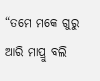“ତମେ ମକେ ଗୁରୁ ଆରି ମାପ୍ରୁ ବଲି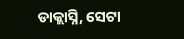ଡାକ୍ଲାସ୍ନି, ସେଟା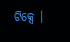ଟିକ୍ସେ ।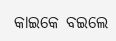କାଇକେ ବଇଲେ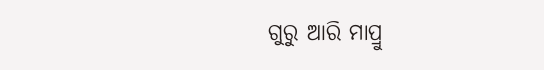ଗୁରୁ ଆରି ମାପ୍ରୁ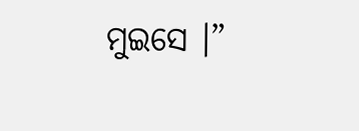ମୁଇସେ ।”